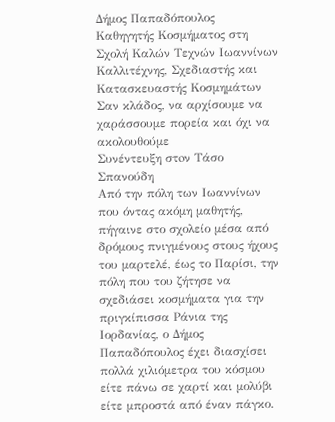Δήμος Παπαδόπουλος
Καθηγητής Κοσμήματος στη Σχολή Καλών Τεχνών Ιωαννίνων Καλλιτέχνης, Σχεδιαστής και Κατασκευαστής Κοσμημάτων
Σαν κλάδος, να αρχίσουμε να χαράσσουμε πορεία και όχι να ακολουθούμε
Συνέντευξη στoν Τάσο Σπανούδη
Από την πόλη των Ιωαννίνων που όντας ακόμη μαθητής, πήγαινε στο σχολείο μέσα από δρόμους πνιγμένους στους ήχους του μαρτελέ, έως το Παρίσι, την πόλη που του ζήτησε να σχεδιάσει κοσμήματα για την πριγκίπισσα Ράνια της Ιορδανίας, ο Δήμος Παπαδόπουλος έχει διασχίσει πολλά χιλιόμετρα του κόσμου είτε πάνω σε χαρτί και μολύβι είτε μπροστά από έναν πάγκο.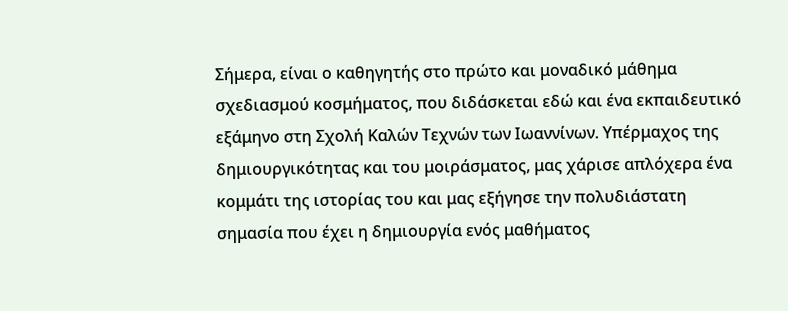Σήμερα, είναι ο καθηγητής στο πρώτο και μοναδικό μάθημα σχεδιασμού κοσμήματος, που διδάσκεται εδώ και ένα εκπαιδευτικό εξάμηνο στη Σχολή Καλών Τεχνών των Ιωαννίνων. Υπέρμαχος της δημιουργικότητας και του μοιράσματος, μας χάρισε απλόχερα ένα κομμάτι της ιστορίας του και μας εξήγησε την πολυδιάστατη σημασία που έχει η δημιουργία ενός μαθήματος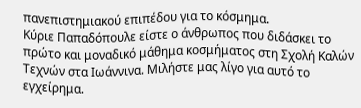πανεπιστημιακού επιπέδου για το κόσμημα.
Κύριε Παπαδόπουλε είστε ο άνθρωπος που διδάσκει το πρώτο και μοναδικό μάθημα κοσμήματος στη Σχολή Καλών Τεχνών στα Ιωάννινα. Μιλήστε μας λίγο για αυτό το εγχείρημα.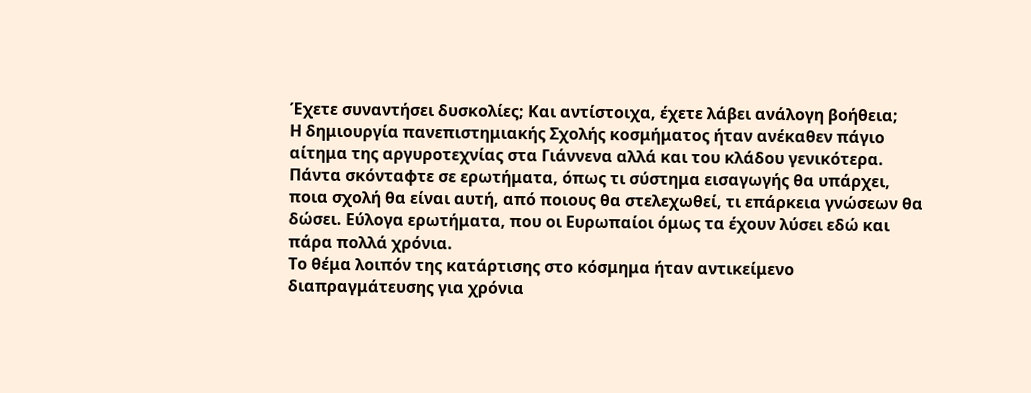Έχετε συναντήσει δυσκολίες; Και αντίστοιχα, έχετε λάβει ανάλογη βοήθεια;
Η δημιουργία πανεπιστημιακής Σχολής κοσμήματος ήταν ανέκαθεν πάγιο αίτημα της αργυροτεχνίας στα Γιάννενα αλλά και του κλάδου γενικότερα. Πάντα σκόνταφτε σε ερωτήματα, όπως τι σύστημα εισαγωγής θα υπάρχει, ποια σχολή θα είναι αυτή, από ποιους θα στελεχωθεί, τι επάρκεια γνώσεων θα δώσει. Εύλογα ερωτήματα, που οι Ευρωπαίοι όμως τα έχουν λύσει εδώ και πάρα πολλά χρόνια.
Το θέμα λοιπόν της κατάρτισης στο κόσμημα ήταν αντικείμενο διαπραγμάτευσης για χρόνια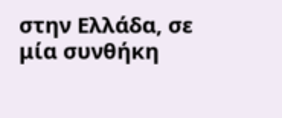στην Ελλάδα, σε μία συνθήκη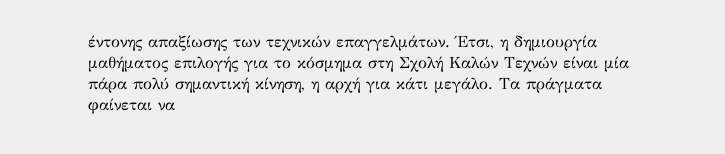έντονης απαξίωσης των τεχνικών επαγγελμάτων. Έτσι, η δημιουργία μαθήματος επιλογής για το κόσμημα στη Σχολή Καλών Τεχνών είναι μία πάρα πολύ σημαντική κίνηση, η αρχή για κάτι μεγάλο. Τα πράγματα φαίνεται να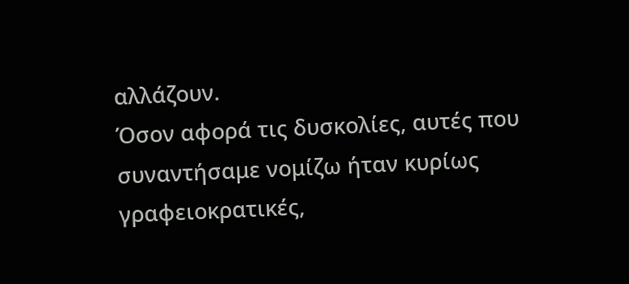αλλάζουν.
Όσον αφορά τις δυσκολίες, αυτές που συναντήσαμε νομίζω ήταν κυρίως γραφειοκρατικές,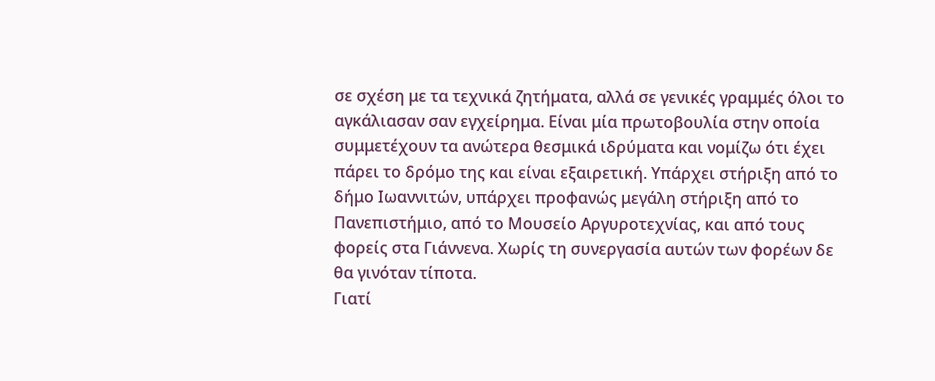σε σχέση με τα τεχνικά ζητήματα, αλλά σε γενικές γραμμές όλοι το αγκάλιασαν σαν εγχείρημα. Είναι μία πρωτοβουλία στην οποία συμμετέχουν τα ανώτερα θεσμικά ιδρύματα και νομίζω ότι έχει πάρει το δρόμο της και είναι εξαιρετική. Υπάρχει στήριξη από το δήμο Ιωαννιτών, υπάρχει προφανώς μεγάλη στήριξη από το Πανεπιστήμιο, από το Μουσείο Αργυροτεχνίας, και από τους φορείς στα Γιάννενα. Χωρίς τη συνεργασία αυτών των φορέων δε θα γινόταν τίποτα.
Γιατί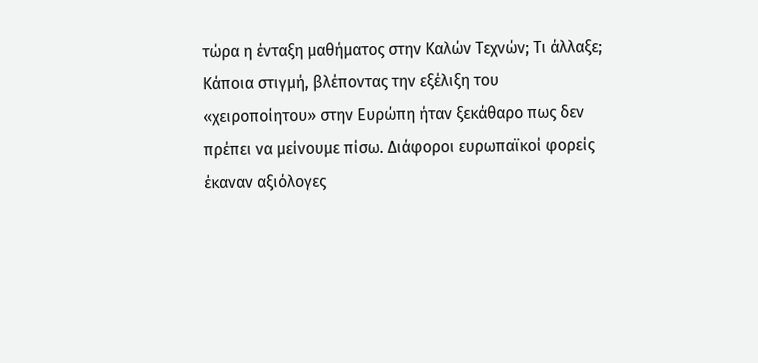τώρα η ένταξη μαθήματος στην Καλών Τεχνών; Τι άλλαξε;
Κάποια στιγμή, βλέποντας την εξέλιξη του «χειροποίητου» στην Ευρώπη ήταν ξεκάθαρο πως δεν πρέπει να μείνουμε πίσω. Διάφοροι ευρωπαϊκοί φορείς έκαναν αξιόλογες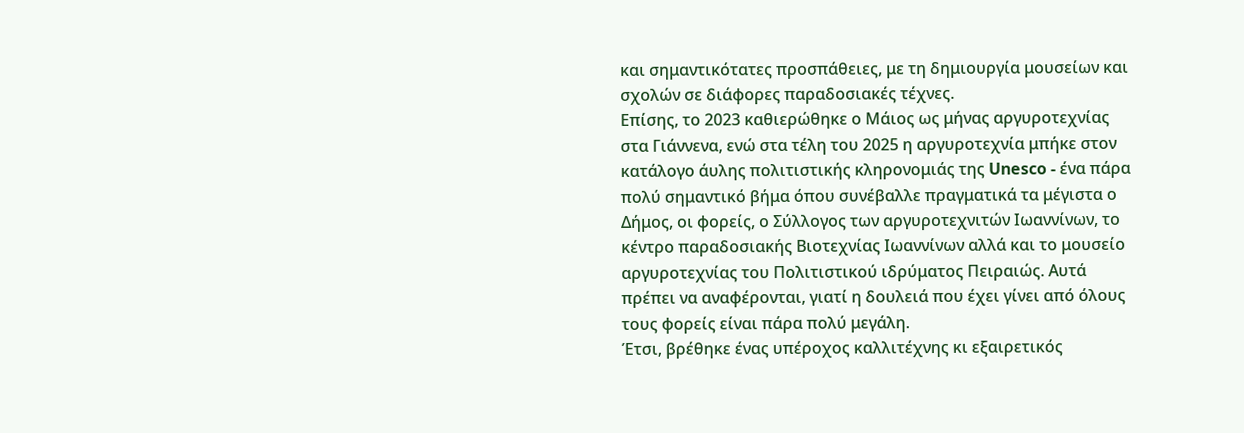και σημαντικότατες προσπάθειες, με τη δημιουργία μουσείων και σχολών σε διάφορες παραδοσιακές τέχνες.
Επίσης, το 2023 καθιερώθηκε ο Μάιος ως μήνας αργυροτεχνίας στα Γιάννενα, ενώ στα τέλη του 2025 η αργυροτεχνία μπήκε στον κατάλογο άυλης πολιτιστικής κληρονομιάς της Unesco - ένα πάρα πολύ σημαντικό βήμα όπου συνέβαλλε πραγματικά τα μέγιστα ο Δήμος, οι φορείς, ο Σύλλογος των αργυροτεχνιτών Ιωαννίνων, το κέντρο παραδοσιακής Βιοτεχνίας Ιωαννίνων αλλά και το μουσείο αργυροτεχνίας του Πολιτιστικού ιδρύματος Πειραιώς. Αυτά πρέπει να αναφέρονται, γιατί η δουλειά που έχει γίνει από όλους τους φορείς είναι πάρα πολύ μεγάλη.
Έτσι, βρέθηκε ένας υπέροχος καλλιτέχνης κι εξαιρετικός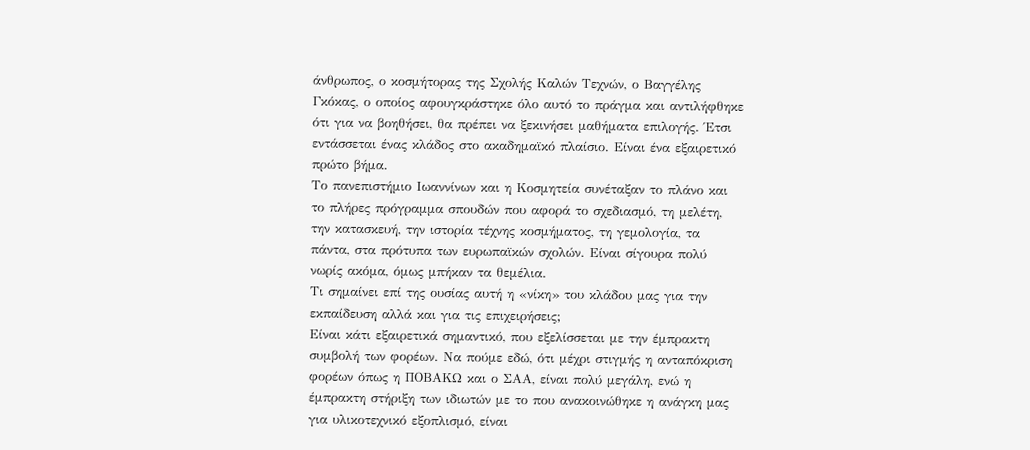άνθρωπος, ο κοσμήτορας της Σχολής Καλών Τεχνών, ο Βαγγέλης Γκόκας, ο οποίος αφουγκράστηκε όλο αυτό το πράγμα και αντιλήφθηκε ότι για να βοηθήσει, θα πρέπει να ξεκινήσει μαθήματα επιλογής. Έτσι εντάσσεται ένας κλάδος στο ακαδημαϊκό πλαίσιο. Είναι ένα εξαιρετικό πρώτο βήμα.
Το πανεπιστήμιο Ιωαννίνων και η Κοσμητεία συνέταξαν το πλάνο και το πλήρες πρόγραμμα σπουδών που αφορά το σχεδιασμό, τη μελέτη, την κατασκευή, την ιστορία τέχνης κοσμήματος, τη γεμολογία, τα πάντα, στα πρότυπα των ευρωπαϊκών σχολών. Είναι σίγουρα πολύ νωρίς ακόμα, όμως μπήκαν τα θεμέλια.
Τι σημαίνει επί της ουσίας αυτή η «νίκη» του κλάδου μας για την εκπαίδευση αλλά και για τις επιχειρήσεις;
Είναι κάτι εξαιρετικά σημαντικό, που εξελίσσεται με την έμπρακτη συμβολή των φορέων. Να πούμε εδώ, ότι μέχρι στιγμής η ανταπόκριση φορέων όπως η ΠΟΒΑΚΩ και ο ΣΑΑ, είναι πολύ μεγάλη, ενώ η έμπρακτη στήριξη των ιδιωτών με το που ανακοινώθηκε η ανάγκη μας για υλικοτεχνικό εξοπλισμό, είναι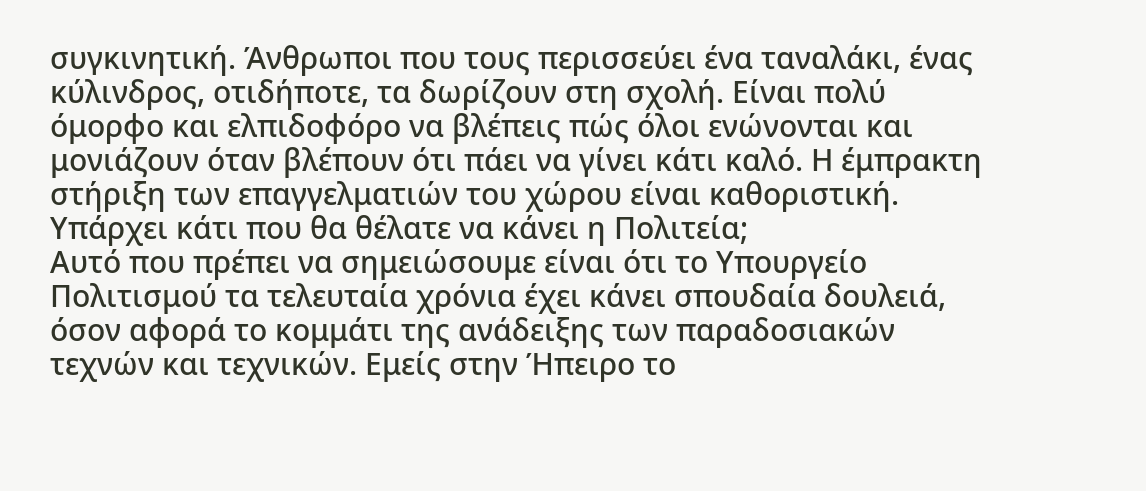συγκινητική. Άνθρωποι που τους περισσεύει ένα ταναλάκι, ένας κύλινδρος, οτιδήποτε, τα δωρίζουν στη σχολή. Είναι πολύ όμορφο και ελπιδοφόρο να βλέπεις πώς όλοι ενώνονται και μονιάζουν όταν βλέπουν ότι πάει να γίνει κάτι καλό. Η έμπρακτη στήριξη των επαγγελματιών του χώρου είναι καθοριστική.
Υπάρχει κάτι που θα θέλατε να κάνει η Πολιτεία;
Αυτό που πρέπει να σημειώσουμε είναι ότι το Υπουργείο Πολιτισμού τα τελευταία χρόνια έχει κάνει σπουδαία δουλειά, όσον αφορά το κομμάτι της ανάδειξης των παραδοσιακών τεχνών και τεχνικών. Εμείς στην Ήπειρο το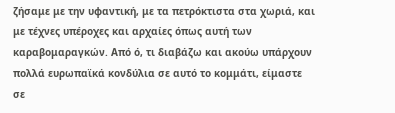ζήσαμε με την υφαντική, με τα πετρόκτιστα στα χωριά, και με τέχνες υπέροχες και αρχαίες όπως αυτή των καραβομαραγκών. Από ό, τι διαβάζω και ακούω υπάρχουν πολλά ευρωπαϊκά κονδύλια σε αυτό το κομμάτι, είμαστε σε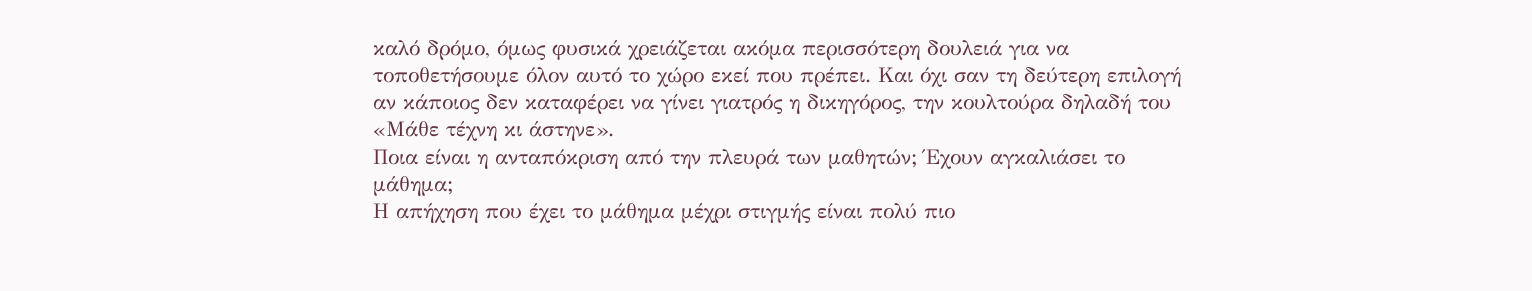καλό δρόμο, όμως φυσικά χρειάζεται ακόμα περισσότερη δουλειά για να τοποθετήσουμε όλον αυτό το χώρο εκεί που πρέπει. Και όχι σαν τη δεύτερη επιλογή αν κάποιος δεν καταφέρει να γίνει γιατρός η δικηγόρος, την κουλτούρα δηλαδή του «Μάθε τέχνη κι άστηνε».
Ποια είναι η ανταπόκριση από την πλευρά των μαθητών; Έχουν αγκαλιάσει το μάθημα;
Η απήχηση που έχει το μάθημα μέχρι στιγμής είναι πολύ πιο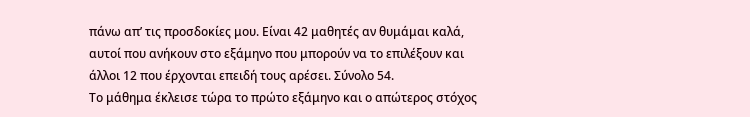πάνω απ’ τις προσδοκίες μου. Είναι 42 μαθητές αν θυμάμαι καλά, αυτοί που ανήκουν στο εξάμηνο που μπορούν να το επιλέξουν και άλλοι 12 που έρχονται επειδή τους αρέσει. Σύνολο 54.
Το μάθημα έκλεισε τώρα το πρώτο εξάμηνο και ο απώτερος στόχος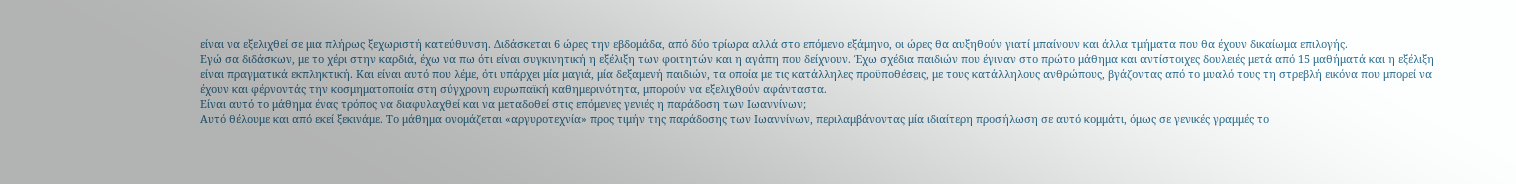είναι να εξελιχθεί σε μια πλήρως ξεχωριστή κατεύθυνση. Διδάσκεται 6 ώρες την εβδομάδα, από δύο τρίωρα αλλά στο επόμενο εξάμηνο, οι ώρες θα αυξηθούν γιατί μπαίνουν και άλλα τμήματα που θα έχουν δικαίωμα επιλογής.
Εγώ σα διδάσκων, με το χέρι στην καρδιά, έχω να πω ότι είναι συγκινητική η εξέλιξη των φοιτητών και η αγάπη που δείχνουν. Έχω σχέδια παιδιών που έγιναν στο πρώτο μάθημα και αντίστοιχες δουλειές μετά από 15 μαθήματά και η εξέλιξη είναι πραγματικά εκπληκτική. Και είναι αυτό που λέμε, ότι υπάρχει μία μαγιά, μία δεξαμενή παιδιών, τα οποία με τις κατάλληλες προϋποθέσεις, με τους κατάλληλους ανθρώπους, βγάζοντας από το μυαλό τους τη στρεβλή εικόνα που μπορεί να έχουν και φέρνοντάς την κοσμηματοποιία στη σύγχρονη ευρωπαϊκή καθημερινότητα, μπορούν να εξελιχθούν αφάνταστα.
Είναι αυτό το μάθημα ένας τρόπος να διαφυλαχθεί και να μεταδοθεί στις επόμενες γενιές η παράδοση των Ιωαννίνων;
Αυτό θέλουμε και από εκεί ξεκινάμε. Το μάθημα ονομάζεται «αργυροτεχνία» προς τιμήν της παράδοσης των Ιωαννίνων, περιλαμβάνοντας μία ιδιαίτερη προσήλωση σε αυτό κομμάτι, όμως σε γενικές γραμμές το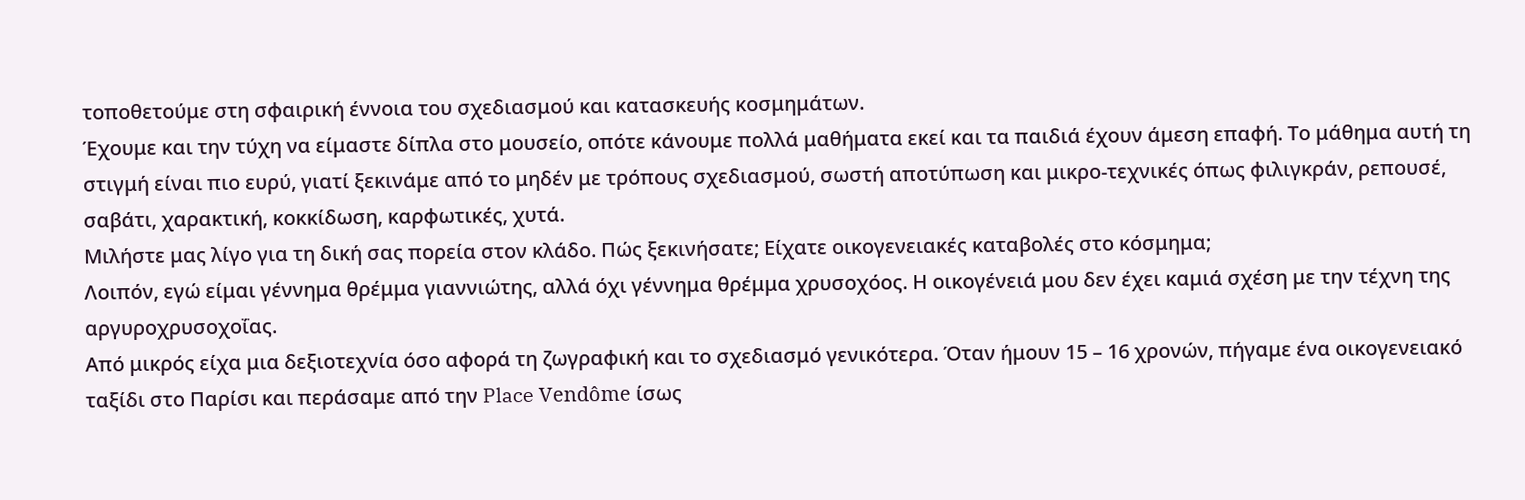τοποθετούμε στη σφαιρική έννοια του σχεδιασμού και κατασκευής κοσμημάτων.
Έχουμε και την τύχη να είμαστε δίπλα στο μουσείο, οπότε κάνουμε πολλά μαθήματα εκεί και τα παιδιά έχουν άμεση επαφή. Το μάθημα αυτή τη στιγμή είναι πιο ευρύ, γιατί ξεκινάμε από το μηδέν με τρόπους σχεδιασμού, σωστή αποτύπωση και μικρο-τεχνικές όπως φιλιγκράν, ρεπουσέ, σαβάτι, χαρακτική, κοκκίδωση, καρφωτικές, χυτά.
Μιλήστε μας λίγο για τη δική σας πορεία στον κλάδο. Πώς ξεκινήσατε; Είχατε οικογενειακές καταβολές στο κόσμημα;
Λοιπόν, εγώ είμαι γέννημα θρέμμα γιαννιώτης, αλλά όχι γέννημα θρέμμα χρυσοχόος. Η οικογένειά μου δεν έχει καμιά σχέση με την τέχνη της αργυροχρυσοχοΐας.
Από μικρός είχα μια δεξιοτεχνία όσο αφορά τη ζωγραφική και το σχεδιασμό γενικότερα. Όταν ήμουν 15 – 16 χρονών, πήγαμε ένα οικογενειακό ταξίδι στο Παρίσι και περάσαμε από την Place Vendôme ίσως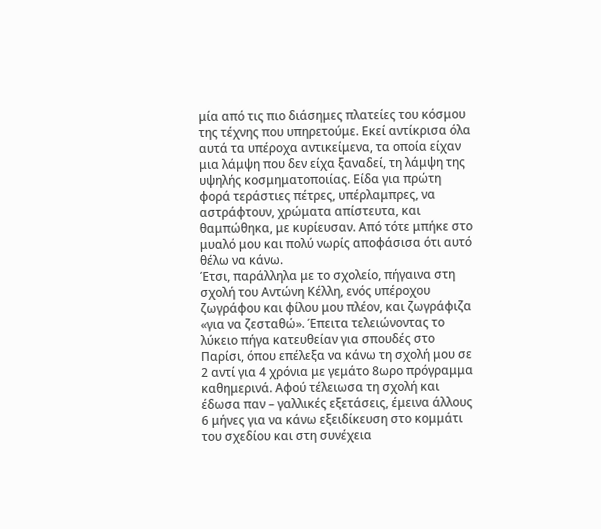μία από τις πιο διάσημες πλατείες του κόσμου της τέχνης που υπηρετούμε. Εκεί αντίκρισα όλα αυτά τα υπέροχα αντικείμενα, τα οποία είχαν μια λάμψη που δεν είχα ξαναδεί, τη λάμψη της υψηλής κοσμηματοποιίας. Είδα για πρώτη φορά τεράστιες πέτρες, υπέρλαμπρες, να αστράφτουν, χρώματα απίστευτα, και θαμπώθηκα, με κυρίευσαν. Από τότε μπήκε στο μυαλό μου και πολύ νωρίς αποφάσισα ότι αυτό θέλω να κάνω.
Έτσι, παράλληλα με το σχολείο, πήγαινα στη σχολή του Αντώνη Κέλλη, ενός υπέροχου ζωγράφου και φίλου μου πλέον, και ζωγράφιζα «για να ζεσταθώ». Έπειτα τελειώνοντας το λύκειο πήγα κατευθείαν για σπουδές στο Παρίσι, όπου επέλεξα να κάνω τη σχολή μου σε 2 αντί για 4 χρόνια με γεμάτο 8ωρο πρόγραμμα καθημερινά. Αφού τέλειωσα τη σχολή και έδωσα παν – γαλλικές εξετάσεις, έμεινα άλλους 6 μήνες για να κάνω εξειδίκευση στο κομμάτι του σχεδίου και στη συνέχεια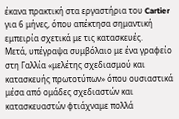έκανα πρακτική στα εργαστήρια του Cartier για 6 μήνες, όπου απέκτησα σημαντική εμπειρία σχετικά με τις κατασκευές.
Μετά, υπέγραψα συμβόλαιο με ένα γραφείο στη Γαλλία «μελέτης σχεδιασμού και κατασκευής πρωτοτύπων» όπου ουσιαστικά μέσα από ομάδες σχεδιαστών και κατασκευαστών φτιάχναμε πολλά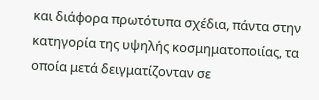και διάφορα πρωτότυπα σχέδια, πάντα στην κατηγορία της υψηλής κοσμηματοποιίας, τα οποία μετά δειγματίζονταν σε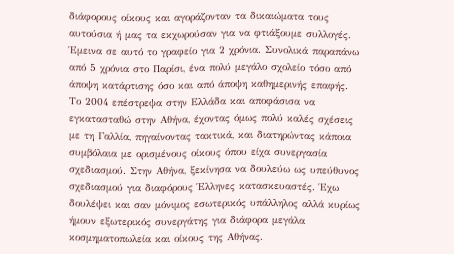διάφορους οίκους και αγοράζονταν τα δικαιώματα τους αυτούσια ή μας τα εκχωρούσαν για να φτιάξουμε συλλογές. Έμεινα σε αυτό το γραφείο για 2 χρόνια. Συνολικά παραπάνω από 5 χρόνια στο Παρίσι, ένα πολύ μεγάλο σχολείο τόσο από άποψη κατάρτισης όσο και από άποψη καθημερινής επαφής.
Το 2004 επέστρεψα στην Ελλάδα και αποφάσισα να εγκατασταθώ στην Αθήνα, έχοντας όμως πολύ καλές σχέσεις με τη Γαλλία, πηγαίνοντας τακτικά, και διατηρώντας κάποια συμβόλαια με ορισμένους οίκους όπου είχα συνεργασία σχεδιασμού. Στην Αθήνα, ξεκίνησα να δουλεύω ως υπεύθυνος σχεδιασμού για διαφόρους Έλληνες κατασκευαστές. Έχω δουλέψει και σαν μόνιμος εσωτερικός υπάλληλος αλλά κυρίως ήμουν εξωτερικός συνεργάτης για διάφορα μεγάλα κοσμηματοπωλεία και οίκους της Αθήνας.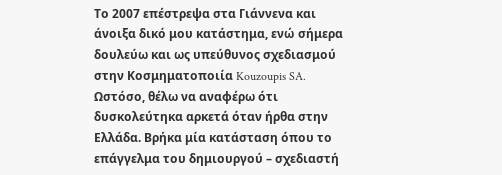Το 2007 επέστρεψα στα Γιάννενα και άνοιξα δικό μου κατάστημα, ενώ σήμερα δουλεύω και ως υπεύθυνος σχεδιασμού στην Κοσμηματοποιία Kouzoupis SA.
Ωστόσο, θέλω να αναφέρω ότι δυσκολεύτηκα αρκετά όταν ήρθα στην Ελλάδα. Βρήκα μία κατάσταση όπου το επάγγελμα του δημιουργού – σχεδιαστή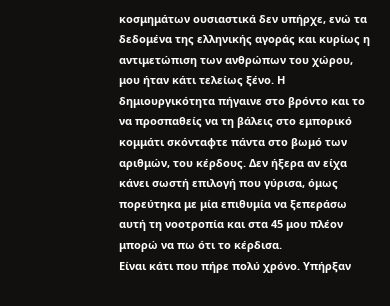κοσμημάτων ουσιαστικά δεν υπήρχε, ενώ τα δεδομένα της ελληνικής αγοράς και κυρίως η αντιμετώπιση των ανθρώπων του χώρου, μου ήταν κάτι τελείως ξένο. Η δημιουργικότητα πήγαινε στο βρόντο και το να προσπαθείς να τη βάλεις στο εμπορικό κομμάτι σκόνταφτε πάντα στο βωμό των αριθμών, του κέρδους. Δεν ήξερα αν είχα κάνει σωστή επιλογή που γύρισα, όμως πορεύτηκα με μία επιθυμία να ξεπεράσω αυτή τη νοοτροπία και στα 45 μου πλέον μπορώ να πω ότι το κέρδισα.
Είναι κάτι που πήρε πολύ χρόνο. Υπήρξαν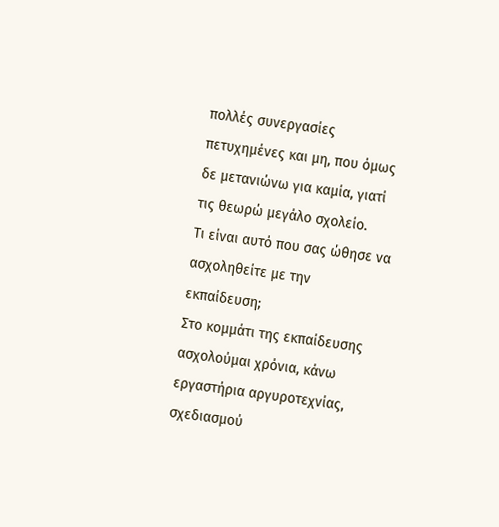πολλές συνεργασίες πετυχημένες και μη, που όμως δε μετανιώνω για καμία, γιατί τις θεωρώ μεγάλο σχολείο.
Τι είναι αυτό που σας ώθησε να ασχοληθείτε με την εκπαίδευση;
Στο κομμάτι της εκπαίδευσης ασχολούμαι χρόνια, κάνω εργαστήρια αργυροτεχνίας, σχεδιασμού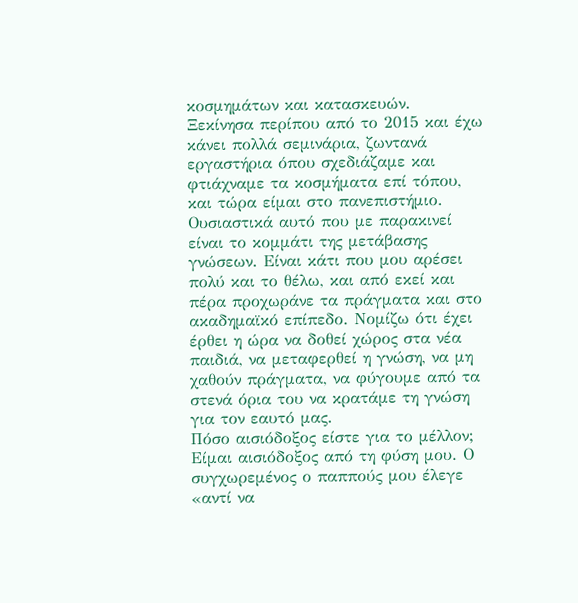κοσμημάτων και κατασκευών.
Ξεκίνησα περίπου από το 2015 και έχω κάνει πολλά σεμινάρια, ζωντανά εργαστήρια όπου σχεδιάζαμε και φτιάχναμε τα κοσμήματα επί τόπου, και τώρα είμαι στο πανεπιστήμιο.
Ουσιαστικά αυτό που με παρακινεί είναι το κομμάτι της μετάβασης γνώσεων. Είναι κάτι που μου αρέσει πολύ και το θέλω, και από εκεί και πέρα προχωράνε τα πράγματα και στο ακαδημαϊκό επίπεδο. Νομίζω ότι έχει έρθει η ώρα να δοθεί χώρος στα νέα παιδιά, να μεταφερθεί η γνώση, να μη χαθούν πράγματα, να φύγουμε από τα στενά όρια του να κρατάμε τη γνώση για τον εαυτό μας.
Πόσο αισιόδοξος είστε για το μέλλον;
Είμαι αισιόδοξος από τη φύση μου. Ο συγχωρεμένος ο παππούς μου έλεγε «αντί να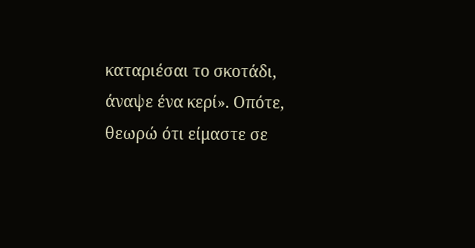καταριέσαι το σκοτάδι, άναψε ένα κερί». Οπότε, θεωρώ ότι είμαστε σε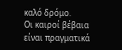καλό δρόμο.
Οι καιροί βέβαια είναι πραγματικά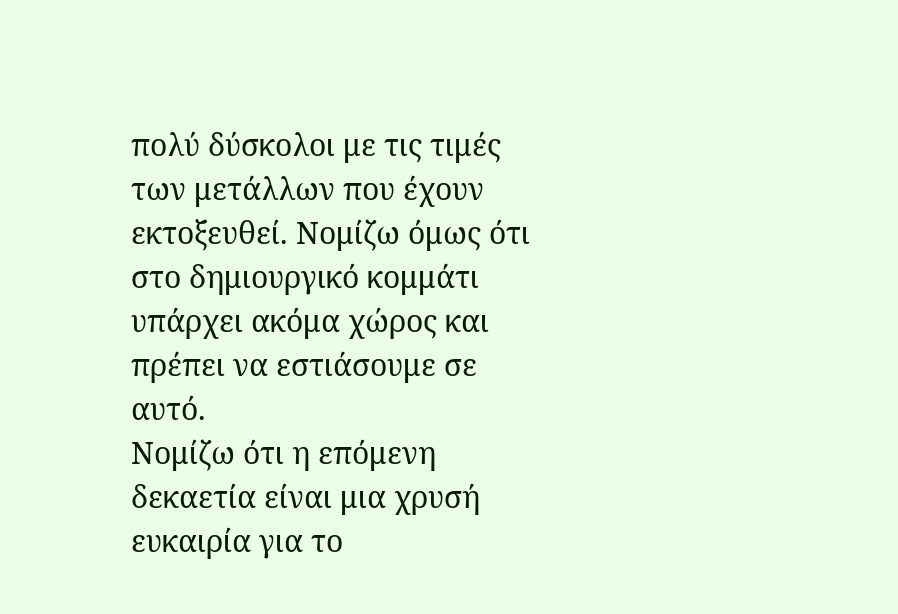πολύ δύσκολοι με τις τιμές των μετάλλων που έχουν εκτοξευθεί. Νομίζω όμως ότι στο δημιουργικό κομμάτι υπάρχει ακόμα χώρος και πρέπει να εστιάσουμε σε αυτό.
Νομίζω ότι η επόμενη δεκαετία είναι μια χρυσή ευκαιρία για το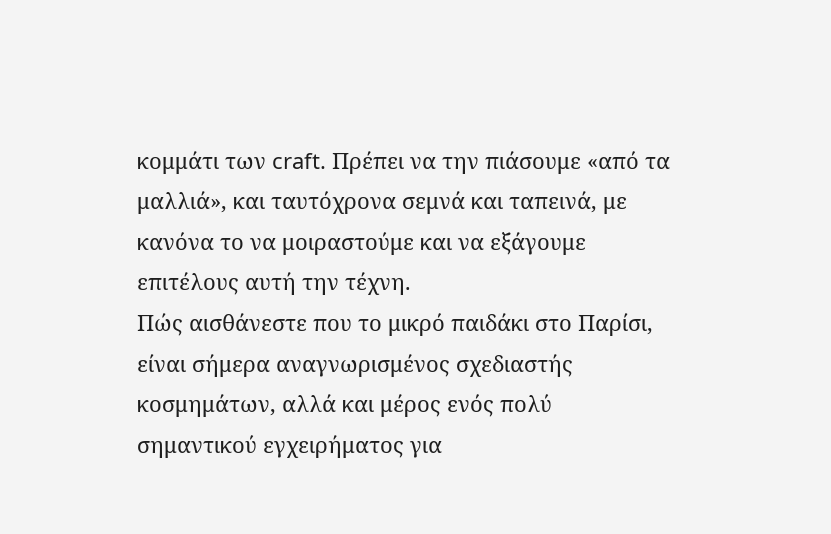κομμάτι των craft. Πρέπει να την πιάσουμε «από τα μαλλιά», και ταυτόχρονα σεμνά και ταπεινά, με κανόνα το να μοιραστούμε και να εξάγουμε επιτέλους αυτή την τέχνη.
Πώς αισθάνεστε που το μικρό παιδάκι στο Παρίσι, είναι σήμερα αναγνωρισμένος σχεδιαστής κοσμημάτων, αλλά και μέρος ενός πολύ σημαντικού εγχειρήματος για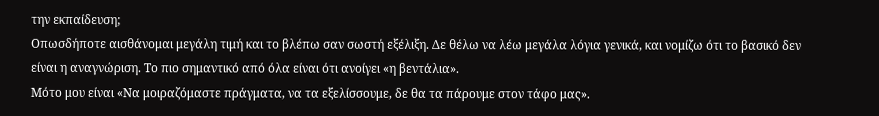την εκπαίδευση;
Οπωσδήποτε αισθάνομαι μεγάλη τιμή και το βλέπω σαν σωστή εξέλιξη. Δε θέλω να λέω μεγάλα λόγια γενικά, και νομίζω ότι το βασικό δεν είναι η αναγνώριση. Το πιο σημαντικό από όλα είναι ότι ανοίγει «η βεντάλια».
Μότο μου είναι «Να μοιραζόμαστε πράγματα, να τα εξελίσσουμε, δε θα τα πάρουμε στον τάφο μας».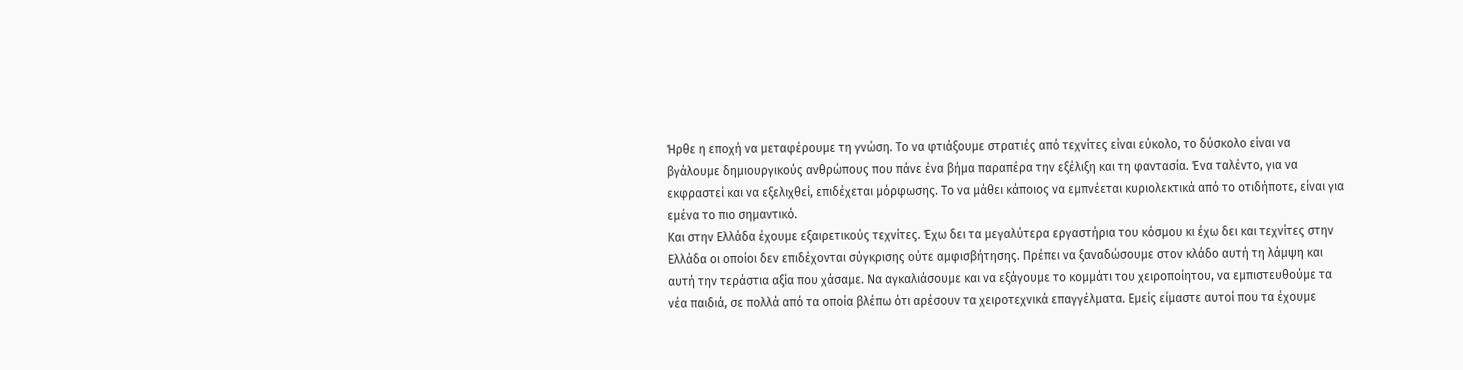Ήρθε η εποχή να μεταφέρουμε τη γνώση. Το να φτιάξουμε στρατιές από τεχνίτες είναι εύκολο, το δύσκολο είναι να βγάλουμε δημιουργικούς ανθρώπους που πάνε ένα βήμα παραπέρα την εξέλιξη και τη φαντασία. Ένα ταλέντο, για να εκφραστεί και να εξελιχθεί, επιδέχεται μόρφωσης. Το να μάθει κάποιος να εμπνέεται κυριολεκτικά από το οτιδήποτε, είναι για εμένα το πιο σημαντικό.
Και στην Ελλάδα έχουμε εξαιρετικούς τεχνίτες. Έχω δει τα μεγαλύτερα εργαστήρια του κόσμου κι έχω δει και τεχνίτες στην Ελλάδα οι οποίοι δεν επιδέχονται σύγκρισης ούτε αμφισβήτησης. Πρέπει να ξαναδώσουμε στον κλάδο αυτή τη λάμψη και αυτή την τεράστια αξία που χάσαμε. Να αγκαλιάσουμε και να εξάγουμε το κομμάτι του χειροποίητου, να εμπιστευθούμε τα νέα παιδιά, σε πολλά από τα οποία βλέπω ότι αρέσουν τα χειροτεχνικά επαγγέλματα. Εμείς είμαστε αυτοί που τα έχουμε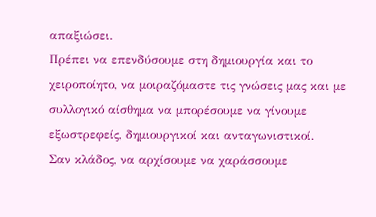απαξιώσει.
Πρέπει να επενδύσουμε στη δημιουργία και το χειροποίητο, να μοιραζόμαστε τις γνώσεις μας και με συλλογικό αίσθημα να μπορέσουμε να γίνουμε εξωστρεφείς, δημιουργικοί και ανταγωνιστικοί.
Σαν κλάδος, να αρχίσουμε να χαράσσουμε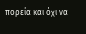πορεία και όχι να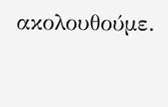ακολουθούμε.